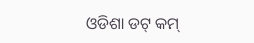ଓଡିଶା ଡଟ୍ କମ୍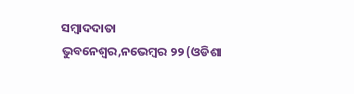ସମ୍ବାଦଦାତା
ଭୁବନେଶ୍ୱର,ନଭେମ୍ବର ୨୨ (ଓଡିଶା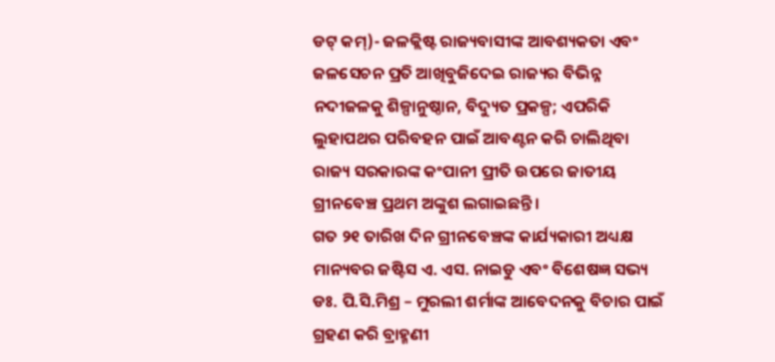ଡଟ୍ କମ୍)- ଜଳକ୍ଲିଷ୍ଟ ରାଜ୍ୟବାସୀଙ୍କ ଆବଶ୍ୟକତା ଏବଂ ଜଳସେଚନ ପ୍ରତି ଆଖିବୁଜିଦେଇ ରାଜ୍ୟର ବିଭିନ୍ନ ନଦୀଜଳକୁ ଶିଳ୍ପାନୁଷ୍ଠାନ, ବିଦ୍ୟୁତ ପ୍ରକଳ୍ପ; ଏପରିକି ଲୁହାପଥର ପରିବହନ ପାଇଁ ଆବଣ୍ଟନ କରି ଚାଲିଥିବା ରାଜ୍ୟ ସରକାରଙ୍କ କଂପାନୀ ପ୍ରୀତି ଉପରେ ଜାତୀୟ ଗ୍ରୀନବେଞ୍ଚ ପ୍ରଥମ ଅଙ୍କୁଶ ଲଗାଇଛନ୍ତି ।
ଗତ ୨୧ ତାରିଖ ଦିନ ଗ୍ରୀନବେଞ୍ଚଙ୍କ କାର୍ଯ୍ୟକାରୀ ଅଧ୍ୟକ୍ଷ ମାନ୍ୟବର ଜଷ୍ଟିସ ଏ. ଏସ. ନାଇଡୁ ଏବଂ ବିଶେଷଜ୍ଞ ସଭ୍ୟ ଡଃ. ପି.ସି.ମିଶ୍ର – ମୁରଲୀ ଶର୍ମାଙ୍କ ଆବେଦନକୁ ବିଚାର ପାଇଁ ଗ୍ରହଣ କରି ବ୍ରାହ୍ମଣୀ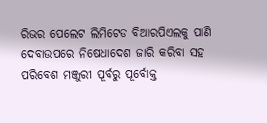ରିଭର ପେଲେଟ ଲିମିଟେଡ ବିଆରପିଏଲକୁ ପାଣି ଦେବାଉପରେ ନିଷେଧାଦେଶ ଜାରି କରିବା ସହ ପରିବେଶ ମଞ୍ଜୁରୀ ପୂର୍ବରୁ ପୂର୍ବୋକ୍ତ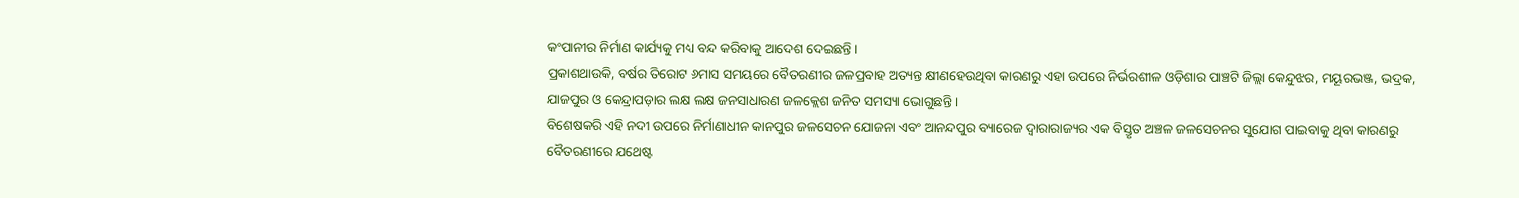କଂପାନୀର ନିର୍ମାଣ କାର୍ଯ୍ୟକୁ ମଧ୍ୟ ବନ୍ଦ କରିବାକୁ ଆଦେଶ ଦେଇଛନ୍ତି ।
ପ୍ରକାଶଥାଉକି, ବର୍ଷର ତିରୋଟ ୬ମାସ ସମୟରେ ବୈତରଣୀର ଜଳପ୍ରବାହ ଅତ୍ୟନ୍ତ କ୍ଷୀଣହେଉଥିବା କାରଣରୁ ଏହା ଉପରେ ନିର୍ଭରଶୀଳ ଓଡ଼ିଶାର ପାଞ୍ଚଟି ଜିଲ୍ଲା କେନ୍ଦୁଝର, ମୟୂରଭଞ୍ଜ, ଭଦ୍ରକ, ଯାଜପୁର ଓ କେନ୍ଦ୍ରାପଡ଼ାର ଲକ୍ଷ ଲକ୍ଷ ଜନସାଧାରଣ ଜଳକ୍ଲେଶ ଜନିତ ସମସ୍ୟା ଭୋଗୁଛନ୍ତି ।
ବିଶେଷକରି ଏହି ନଦୀ ଉପରେ ନିର୍ମାଣାଧୀନ କାନପୁର ଜଳସେଚନ ଯୋଜନା ଏବଂ ଆନନ୍ଦପୁର ବ୍ୟାରେଜ ଦ୍ୱାରାରାଜ୍ୟର ଏକ ବିସ୍ତୃତ ଅଞ୍ଚଳ ଜଳସେଚନର ସୁଯୋଗ ପାଇବାକୁ ଥିବା କାରଣରୁ ବୈତରଣୀରେ ଯଥେଷ୍ଟ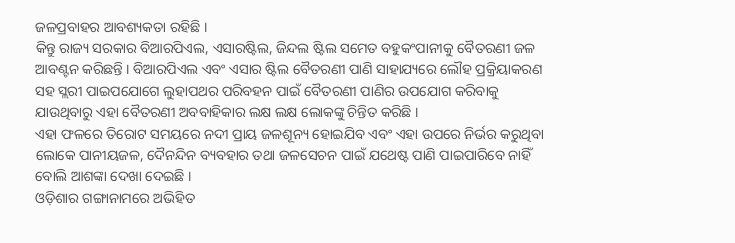ଜଳପ୍ରବାହର ଆବଶ୍ୟକତା ରହିଛି ।
କିନ୍ତୁ ରାଜ୍ୟ ସରକାର ବିଆରପିଏଲ, ଏସାରଷ୍ଟିଲ, ଜିନ୍ଦଲ ଷ୍ଟିଲ ସମେତ ବହୁକଂପାନୀକୁ ବୈତରଣୀ ଜଳ ଆବଣ୍ଟନ କରିଛନ୍ତି । ବିଆରପିଏଲ ଏବଂ ଏସାର ଷ୍ଟିଲ ବୈତରଣୀ ପାଣି ସାହାଯ୍ୟରେ ଲୌହ ପ୍ରକ୍ରିୟାକରଣ ସହ ସ୍ଲରୀ ପାଇପଯୋଗେ ଲୁହାପଥର ପରିବହନ ପାଇଁ ବୈତରଣୀ ପାଣିର ଉପଯୋଗ କରିବାକୁ ଯାଉଥିବାରୁ ଏହା ବୈତରଣୀ ଅବବାହିକାର ଲକ୍ଷ ଲକ୍ଷ ଲୋକଙ୍କୁ ଚିନ୍ତିତ କରିଛି ।
ଏହା ଫଳରେ ତିରୋଟ ସମୟରେ ନଦୀ ପ୍ରାୟ ଜଳଶୂନ୍ୟ ହୋଇଯିବ ଏବଂ ଏହା ଉପରେ ନିର୍ଭର କରୁଥିବା ଲୋକେ ପାନୀୟଜଳ, ଦୈନନ୍ଦିନ ବ୍ୟବହାର ତଥା ଜଳସେଚନ ପାଇଁ ଯଥେଷ୍ଟ ପାଣି ପାଇପାରିବେ ନାହିଁ ବୋଲି ଆଶଙ୍କା ଦେଖା ଦେଇଛି ।
ଓଡ଼ିଶାର ଗଙ୍ଗାନାମରେ ଅଭିହିତ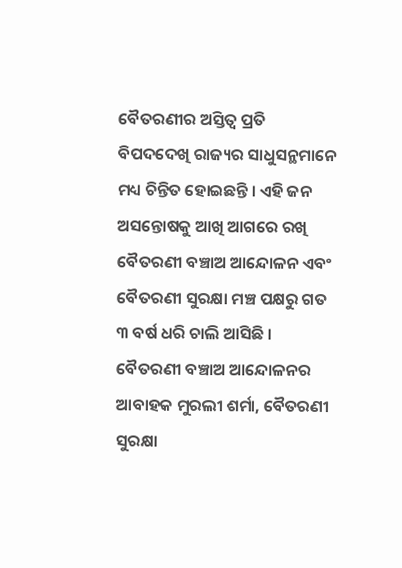ବୈତରଣୀର ଅସ୍ତିତ୍ୱ ପ୍ରତି ବିପଦଦେଖି ରାଜ୍ୟର ସାଧୁସନ୍ଥମାନେ ମଧ୍ୟ ଚିନ୍ତିତ ହୋଇଛନ୍ତି । ଏହି ଜନ ଅସନ୍ତୋଷକୁ ଆଖି ଆଗରେ ରଖି ବୈତରଣୀ ବଞ୍ଚାଅ ଆନ୍ଦୋଳନ ଏବଂ ବୈତରଣୀ ସୁରକ୍ଷା ମଞ୍ଚ ପକ୍ଷରୁ ଗତ ୩ ବର୍ଷ ଧରି ଚାଲି ଆସିଛି ।
ବୈତରଣୀ ବଞ୍ଚାଅ ଆନ୍ଦୋଳନର ଆବାହକ ମୁରଲୀ ଶର୍ମା, ବୈତରଣୀ ସୁରକ୍ଷା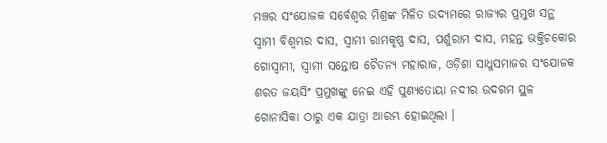ମଞ୍ଚର ସଂଯୋଜକ ସର୍ବେଶ୍ୱର ମିଶ୍ରଙ୍କ ମିଳିତ ଉଦ୍ୟମରେ ରାଜ୍ୟର ପ୍ରମୁଖ ସନ୍ଥ ସ୍ୱାମୀ ବିଶ୍ୱମ୍ଭର ଦାସ, ସ୍ୱାମୀ ରାମକୃଷ୍ଣ ଦାସ, ପର୍ଶୁରାମ ଦାସ, ମହନ୍ତ ଭକ୍ତିଚକୋର ଗୋସ୍ୱାମୀ, ସ୍ୱାମୀ ସନ୍ତୋଷ ଚୈତନ୍ୟ ମହାରାଜ, ଓଡ଼ିଶା ସାଧୁସମାଜର ସଂଯୋଜକ ଶରତ ଜୟସିଂ ପ୍ରମୁଖଙ୍କୁ ନେଇ ଏହି ପୁଣ୍ୟତୋୟା ନଦୀର ଉଦଗମ ସ୍ଥଳ ଗୋନାସିକା ଠାରୁ ଏକ ଯାତ୍ରା ଆରମ୍ଭ ହୋଇଥିଲା ।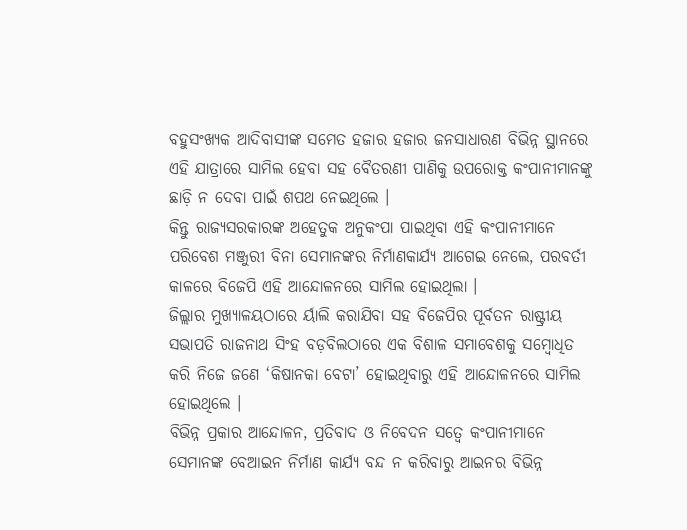ବହୁସଂଖ୍ୟକ ଆଦିବାସୀଙ୍କ ସମେତ ହଜାର ହଜାର ଜନସାଧାରଣ ବିଭିନ୍ନ ସ୍ଥାନରେ ଏହି ଯାତ୍ରାରେ ସାମିଲ ହେବା ସହ ବୈତରଣୀ ପାଣିକୁ ଉପରୋକ୍ତ କଂପାନୀମାନଙ୍କୁ ଛାଡ଼ି ନ ଦେବା ପାଇଁ ଶପଥ ନେଇଥିଲେ ।
କିନ୍ତୁ ରାଜ୍ୟସରକାରଙ୍କ ଅହେତୁକ ଅନୁକଂପା ପାଇଥିବା ଏହି କଂପାନୀମାନେ ପରିବେଶ ମଞ୍ଜୁରୀ ବିନା ସେମାନଙ୍କର ନିର୍ମାଣକାର୍ଯ୍ୟ ଆଗେଇ ନେଲେ, ପରବର୍ତୀ କାଳରେ ବିଜେପି ଏହି ଆନ୍ଦୋଳନରେ ସାମିଲ ହୋଇଥିଲା ।
ଜିଲ୍ଲାର ମୁଖ୍ୟାଳୟଠାରେ ର୍ୟାଲି କରାଯିବା ସହ ବିଜେପିର ପୂର୍ବତନ ରାଷ୍ଟ୍ରୀୟ ସଭାପତି ରାଜନାଥ ସିଂହ ବଡ଼ବିଲଠାରେ ଏକ ବିଶାଳ ସମାବେଶକୁ ସମ୍ବୋଧିତ କରି ନିଜେ ଜଣେ ‘କିଷାନକା ବେଟା’ ହୋଇଥିବାରୁ ଏହି ଆନ୍ଦୋଳନରେ ସାମିଲ ହୋଇଥିଲେ ।
ବିଭିନ୍ନ ପ୍ରକାର ଆନ୍ଦୋଳନ, ପ୍ରତିବାଦ ଓ ନିବେଦନ ସତ୍ୱେ କଂପାନୀମାନେ ସେମାନଙ୍କ ବେଆଇନ ନିର୍ମାଣ କାର୍ଯ୍ୟ ବନ୍ଦ ନ କରିବାରୁ ଆଇନର ବିଭିନ୍ନ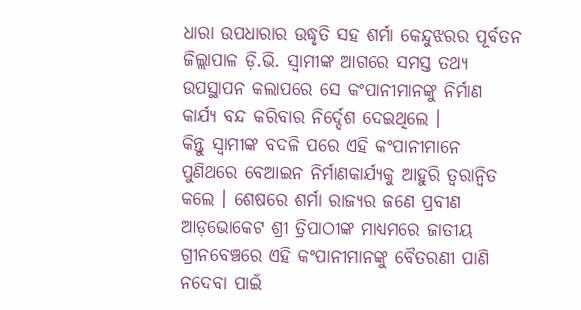ଧାରା ଉପଧାରାର ଉଦ୍ଧୃତି ସହ ଶର୍ମା କେନ୍ଦୁଝରର ପୂର୍ବତନ ଜିଲ୍ଲାପାଳ ଡ଼ି.ଭି. ସ୍ୱାମୀଙ୍କ ଆଗରେ ସମସ୍ତ ତଥ୍ୟ ଉପସ୍ଥାପନ କଲାପରେ ସେ କଂପାନୀମାନଙ୍କୁ ନିର୍ମାଣ କାର୍ଯ୍ୟ ବନ୍ଦ କରିବାର ନିର୍ଦ୍ଦେଶ ଦେଇଥିଲେ ।
କିନ୍ତୁ ସ୍ୱାମୀଙ୍କ ବଦଳି ପରେ ଏହି କଂପାନୀମାନେ ପୁଣିଥରେ ବେଆଇନ ନିର୍ମାଣକାର୍ଯ୍ୟକୁ ଆହୁରି ତ୍ୱରାନ୍ୱିତ କଲେ । ଶେଷରେ ଶର୍ମା ରାଜ୍ୟର ଜଣେ ପ୍ରବୀଣ ଆଡ଼ଭୋକେଟ ଶ୍ରୀ ତ୍ରିପାଠୀଙ୍କ ମାଧ୍ୟମରେ ଜାତୀୟ ଗ୍ରୀନବେଞ୍ଚରେ ଏହି କଂପାନୀମାନଙ୍କୁ ବୈତରଣୀ ପାଣି ନଦେବା ପାଇଁ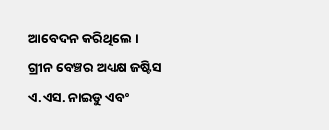ଆବେଦନ କରିଥିଲେ ।
ଗ୍ରୀନ ବେଞ୍ଚର ଅଧ୍ୟକ୍ଷ ଜଷ୍ଟିସ ଏ.ଏସ. ନାଇଡୁ ଏବଂ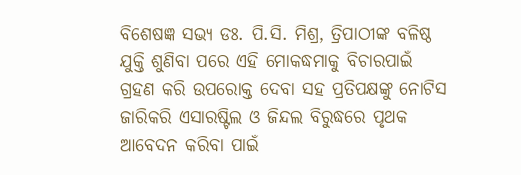ବିଶେଷଜ୍ଞ ସଭ୍ୟ ଡଃ. ପି.ସି. ମିଶ୍ର, ତ୍ରିପାଠୀଙ୍କ ବଳିଷ୍ଠ ଯୁକ୍ତି ଶୁଣିବା ପରେ ଏହି ମୋକଦ୍ଧମାକୁ ବିଚାରପାଇଁ ଗ୍ରହଣ କରି ଉପରୋକ୍ତ ଦେବା ସହ ପ୍ରତିପକ୍ଷଙ୍କୁ ନୋଟିସ ଜାରିକରି ଏସାରଷ୍ଟିଲ ଓ ଜିନ୍ଦଲ ବିରୁଦ୍ଧରେ ପୃଥକ ଆବେଦନ କରିବା ପାଇଁ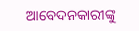ଆବେଦନକାରୀଙ୍କୁ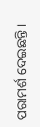ପରାମର୍ଶ ଦେଇଛନ୍ତି ।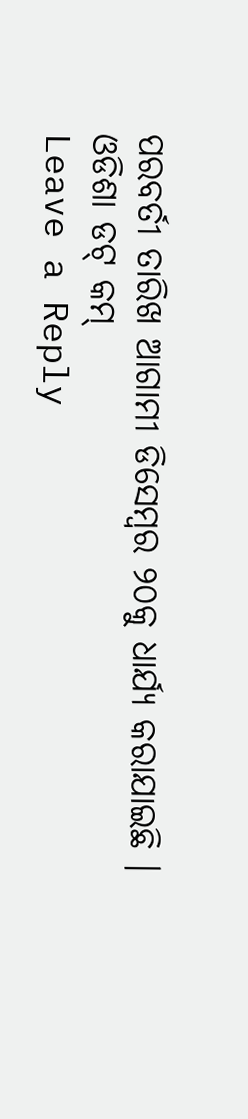ପରବର୍ତୀ ତାରିଖ ଆଗାମୀ ଡିସେମ୍ବର ୨୦କୁ ଧାର୍ଯ୍ୟ କରାଯାଇଛି ।
ଓଡିଶା ଡଟ୍ କମ୍
Leave a Reply